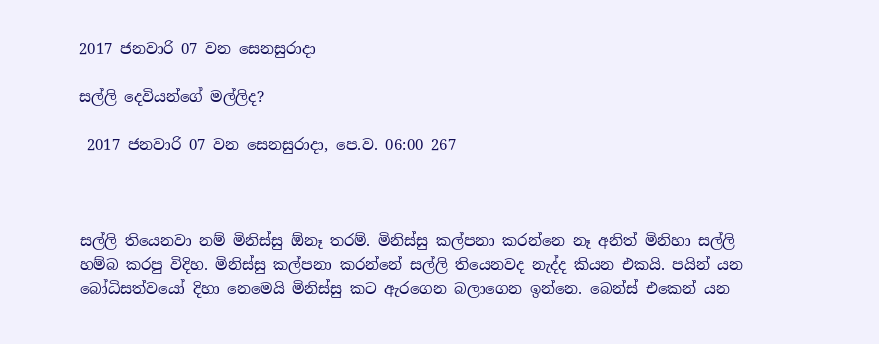2017 ජනවාරි 07 වන සෙනසුරාදා

සල්ලි දෙවියන්ගේ මල්ලිද?

 2017 ජනවාරි 07 වන සෙනසුරාදා, පෙ.ව. 06:00 267



සල්ලි තියෙනවා නම් මිනිස්සු ඕනෑ තරම්. මිනිස්සු කල්පනා කරන්නෙ නෑ අනිත් මිනිහා සල්ලි හම්බ කරපු විදිහ. මිනිස්සු කල්පනා කරන්නේ සල්ලි තියෙනවද නැද්ද කියන එකයි. පයින් යන බෝධිසත්වයෝ දිහා නෙමෙයි මිනිස්සු කට ඇරගෙන බලාගෙන ඉන්නෙ. බෙන්ස් එකෙන් යන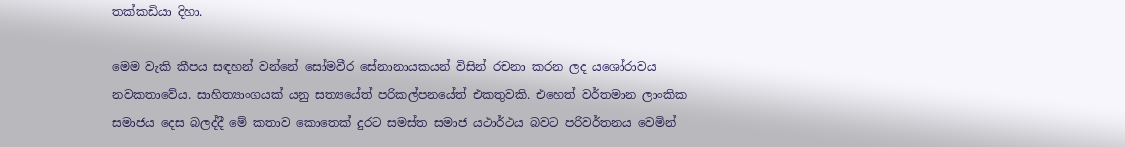තක්කඩියා දිහා.

මෙම වැකි කීපය සඳහන් වන්නේ සෝමවීර සේනානායකයන් විසින් රචනා කරන ලද යශෝරාවය නවකතාවේය. සාහිත්‍යාංගයක් යනු සත්‍යයේත් පරිකල්පනයේත් එකතුවකි. එහෙත් වර්තමාන ලාංකික සමාජය දෙස බලද්දී මේ කතාව කොතෙක් දුරට සමස්ත සමාජ යථාර්ථය බවට පරිවර්තනය වෙමින්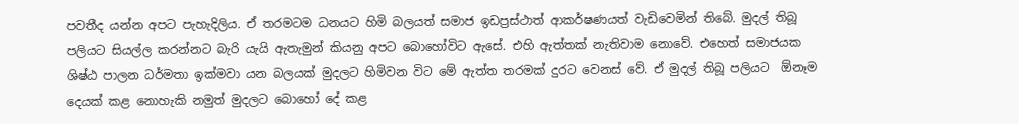පවතීද යන්න අපට පැහැදිලිය. ඒ තරමටම ධනයට හිමි බලයත් සමාජ ඉඩප්‍රස්ථාත් ආකර්ෂණයත් වැඩිවෙමින් තිබේ. මුදල් තිබූ පලියට සියල්ල කරන්නට බැරි යැයි ඇතැමුන් කියනු අපට බොහෝවිට ඇසේ. එහි ඇත්තක් නැතිවාම නොවේ. එහෙත් සමාජයක ශිෂ්ඨ පාලන ධර්මතා ඉක්මවා යන බලයක් මුදලට හිමිවන විට මේ ඇත්ත තරමක් දුරට වෙනස් වේ. ඒ මුදල් තිබූ පලියට  ඕනෑම දෙයක් කළ නොහැකි නමුත් මුදලට බොහෝ දේ කළ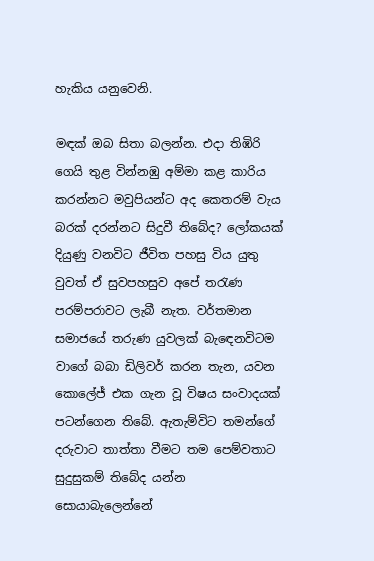හැකිය යනුවෙනි.

මඳක් ඔබ සිතා බලන්න. එදා තිඹිරි ගෙයි තුළ වින්නඹු අම්මා කළ කාරිය කරන්නට මවුපියන්ට අද කෙතරම් වැය බරක් දරන්නට සිදුවී තිබේද? ලෝකයක් දියුණු වනවිට ජීවිත පහසු විය යුතු වුවත් ඒ සුවපහසුව අපේ තරැණ පරම්පරාවට ලැබී නැත. වර්තමාන සමාජයේ තරුණ යුවලක් බැඳෙනවිටම වාගේ බබා ඩිලිවර් කරන තැන, යවන කොලේජ් එක ගැන වූ විෂය සංවාදයක් පටන්ගෙන තිබේ. ඇතැම්විට තමන්ගේ දරුවාට තාත්තා වීමට තම පෙම්වතාට සුදුසුකම් තිබේද යන්න සොයාබැලෙන්නේ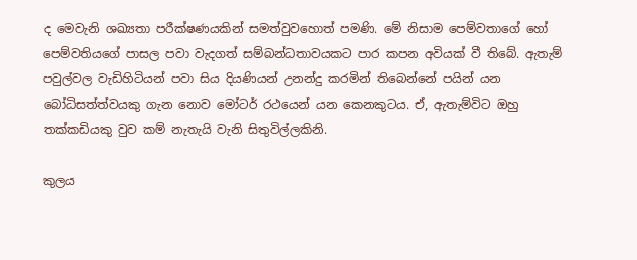ද මෙවැනි ශඛ්‍යතා පරීක්ෂණයකින් සමත්වුවහොත් පමණි. මේ නිසාම පෙම්වතාගේ හෝ පෙම්වතියගේ පාසල පවා වැදගත් සම්බන්ධතාවයකට පාර කපන අවියක් වී තිබේ. ඇතැම් පවුල්වල වැඩිහිටියන් පවා සිය දියණියන් උනන්දු කරමින් තිබෙන්නේ පයින් යන බෝධිසත්ත්වයකු ගැන නොව මෝටර් රථයෙන් යන කෙනකුටය. ඒ, ඇතැම්විට ඔහු තක්කඩියකු වුව කම් නැතැයි වැනි සිතුවිල්ලකිනි.

කුලය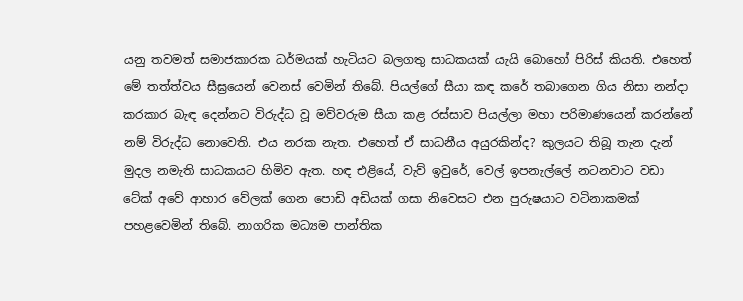යනු තවමත් සමාජකාරක ධර්මයක් හැටියට බලගතු සාධකයක් යැයි බොහෝ පිරිස් කියති. එහෙත් මේ තත්ත්වය සීඝ්‍රයෙන් වෙනස් වෙමින් තිබේ. පියල්ගේ සීයා කඳ කරේ තබාගෙන ගිය නිසා නන්දා කරකාර බැඳ දෙන්නට විරුද්ධ වූ මව්වරුම සීයා කළ රස්සාව පියල්ලා මහා පරිමාණයෙන් කරන්නේ නම් විරුද්ධ නොවෙති. එය නරක නැත. එහෙත් ඒ සාධනීය අයුරකින්ද? කුලයට තිබූ තැන දැන් මුදල නමැති සාධකයට හිමිව ඇත. හඳ එළියේ, වැව් ඉවුරේ, වෙල් ඉපනැල්ලේ නටනවාට වඩා ටේක් අවේ ආහාර වේලක් ගෙන පොඩි අඩියක් ගසා නිවෙසට එන පුරුෂයාට වටිනාකමක් පහළවෙමින් තිබේ. නාගරික මධ්‍යම පාන්තික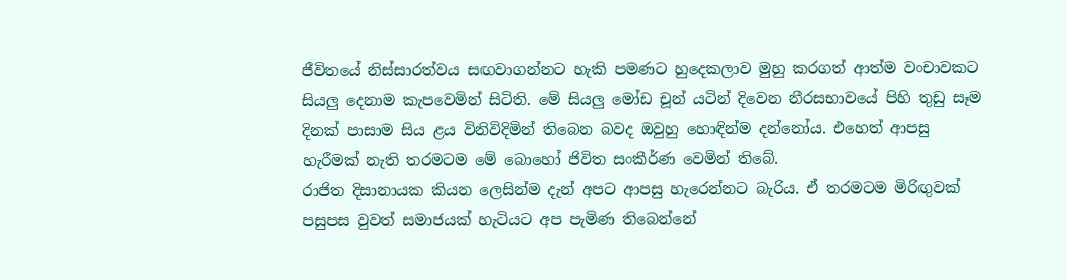ජීවිතයේ නිස්සාරත්වය සඟවාගන්නට හැකි පමණට හුදෙකලාව මුහු කරගත් ආත්ම වංචාවකට සියලු දෙනාම කැපවෙමින් සිටිති. මේ සියලු මෝඩ චූන් යටින් දිවෙන නීරසභාවයේ පිහි තුඩු සෑම දිනක් පාසාම සිය ළය විනිවිදිමින් තිබෙන බවද ඔවුහු හොඳින්ම දන්නෝය. එහෙත් ආපසු හැරීමක් නැති තරමටම මේ බොහෝ ජිවිත සංකීර්ණ වෙමින් තිබේ.
රාජිත දිසානායක කියන ලෙසින්ම දැන් අපට ආපසු හැරෙන්නට බැරිය. ඒ තරමටම මිරිඟුවක් පසුපස වුවත් සමාජයක් හැටියට අප පැමිණ තිබෙන්නේ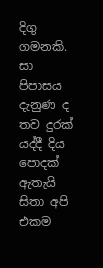දිගු ගමනකි. සා පිපාසය දැනුණ ද තව දුරක් යද්දී දිය පොදක් ඇතැයි සිතා අපි එකම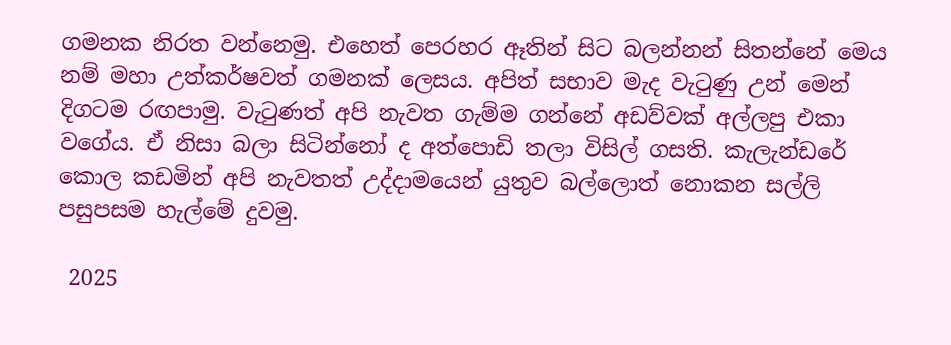ගමනක නිරත වන්නෙමු. එහෙත් පෙරහර ඈතින් සිට බලන්නන් සිතන්නේ මෙය නම් මහා උත්කර්ෂවත් ගමනක් ලෙසය. අපිත් සභාව මැද වැටුණු උන් මෙන් දිගටම රඟපාමු. වැටුණත් අපි නැවත ගැම්ම ගන්නේ අඩව්වක් අල්ලපු එකා වගේය. ඒ නිසා බලා සිටින්නෝ ද අත්පොඩි තලා විසිල් ගසති. කැලැන්ඩරේ කොල කඩමින් අපි නැවතත් උද්දාමයෙන් යුතුව බල්ලොත් නොකන සල්ලි පසුපසම හැල්මේ දුවමු.

 2025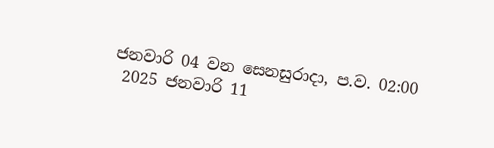ජනවාරි 04 වන සෙනසුරාදා, ප.ව. 02:00
 2025 ජනවාරි 11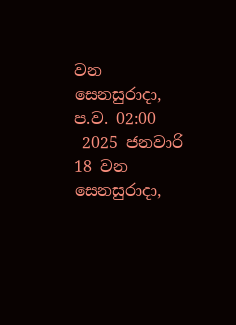වන සෙනසුරාදා, ප.ව. 02:00
 2025 ජනවාරි 18 වන සෙනසුරාදා,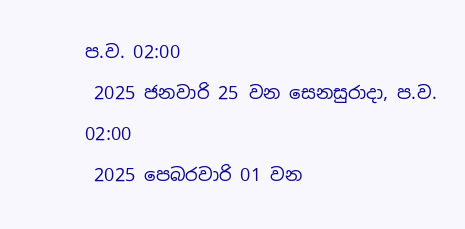ප.ව. 02:00
 2025 ජනවාරි 25 වන සෙනසුරාදා, ප.ව. 02:00
 2025 පෙබරවාරි 01 වන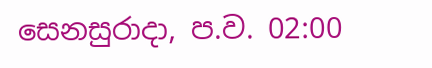සෙනසුරාදා, ප.ව. 02:00